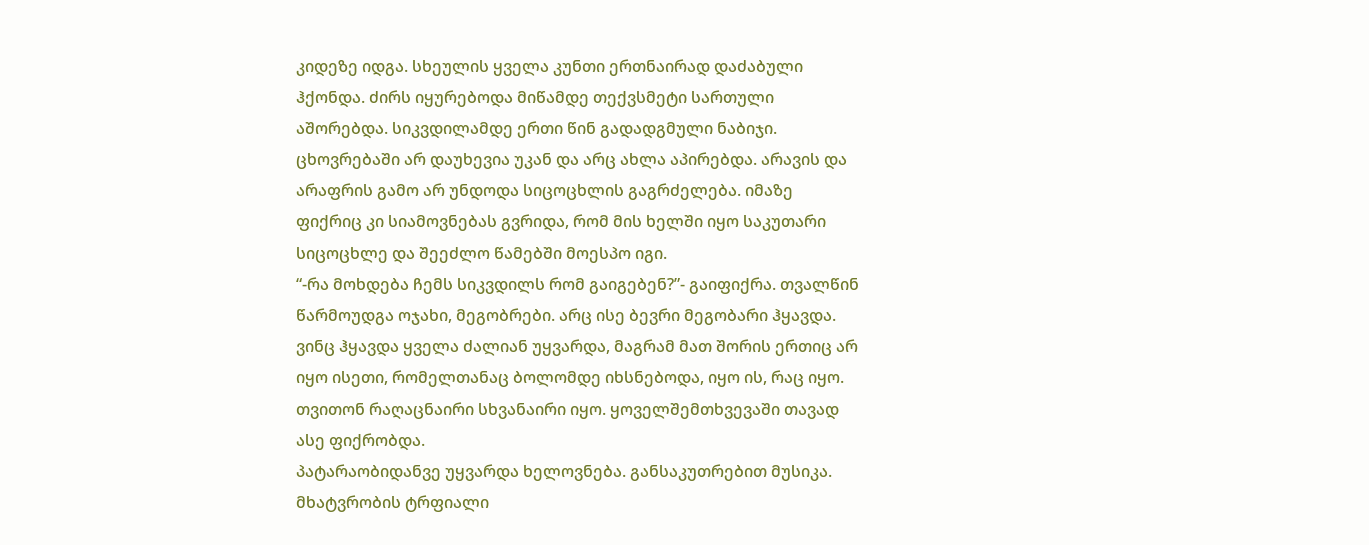კიდეზე იდგა. სხეულის ყველა კუნთი ერთნაირად დაძაბული ჰქონდა. ძირს იყურებოდა მიწამდე თექვსმეტი სართული აშორებდა. სიკვდილამდე ერთი წინ გადადგმული ნაბიჯი. ცხოვრებაში არ დაუხევია უკან და არც ახლა აპირებდა. არავის და არაფრის გამო არ უნდოდა სიცოცხლის გაგრძელება. იმაზე ფიქრიც კი სიამოვნებას გვრიდა, რომ მის ხელში იყო საკუთარი სიცოცხლე და შეეძლო წამებში მოესპო იგი.
“-რა მოხდება ჩემს სიკვდილს რომ გაიგებენ?”- გაიფიქრა. თვალწინ წარმოუდგა ოჯახი, მეგობრები. არც ისე ბევრი მეგობარი ჰყავდა. ვინც ჰყავდა ყველა ძალიან უყვარდა, მაგრამ მათ შორის ერთიც არ იყო ისეთი, რომელთანაც ბოლომდე იხსნებოდა, იყო ის, რაც იყო. თვითონ რაღაცნაირი სხვანაირი იყო. ყოველშემთხვევაში თავად ასე ფიქრობდა.
პატარაობიდანვე უყვარდა ხელოვნება. განსაკუთრებით მუსიკა. მხატვრობის ტრფიალი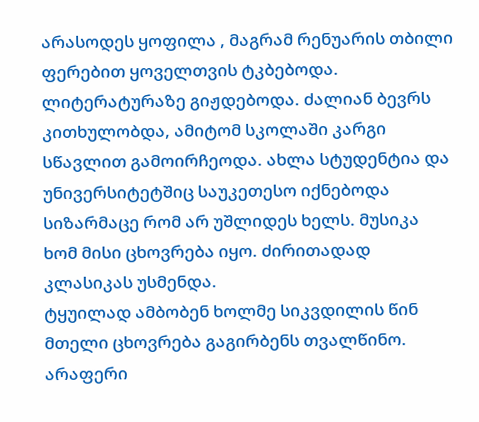არასოდეს ყოფილა , მაგრამ რენუარის თბილი ფერებით ყოველთვის ტკბებოდა. ლიტერატურაზე გიჟდებოდა. ძალიან ბევრს კითხულობდა, ამიტომ სკოლაში კარგი სწავლით გამოირჩეოდა. ახლა სტუდენტია და უნივერსიტეტშიც საუკეთესო იქნებოდა სიზარმაცე რომ არ უშლიდეს ხელს. მუსიკა ხომ მისი ცხოვრება იყო. ძირითადად კლასიკას უსმენდა.
ტყუილად ამბობენ ხოლმე სიკვდილის წინ მთელი ცხოვრება გაგირბენს თვალწინო. არაფერი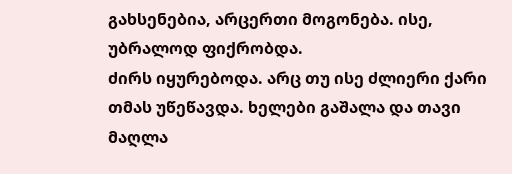გახსენებია, არცერთი მოგონება. ისე, უბრალოდ ფიქრობდა.
ძირს იყურებოდა. არც თუ ისე ძლიერი ქარი თმას უწეწავდა. ხელები გაშალა და თავი მაღლა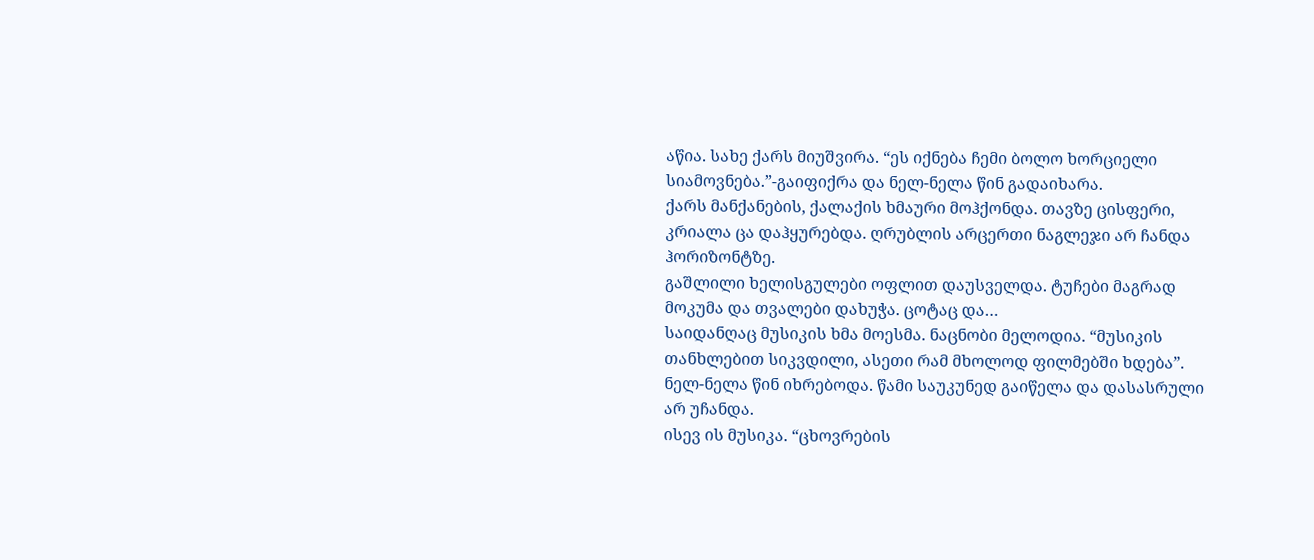აწია. სახე ქარს მიუშვირა. “ეს იქნება ჩემი ბოლო ხორციელი სიამოვნება.”-გაიფიქრა და ნელ-ნელა წინ გადაიხარა.
ქარს მანქანების, ქალაქის ხმაური მოჰქონდა. თავზე ცისფერი, კრიალა ცა დაჰყურებდა. ღრუბლის არცერთი ნაგლეჯი არ ჩანდა ჰორიზონტზე.
გაშლილი ხელისგულები ოფლით დაუსველდა. ტუჩები მაგრად მოკუმა და თვალები დახუჭა. ცოტაც და…
საიდანღაც მუსიკის ხმა მოესმა. ნაცნობი მელოდია. “მუსიკის თანხლებით სიკვდილი, ასეთი რამ მხოლოდ ფილმებში ხდება”.
ნელ-ნელა წინ იხრებოდა. წამი საუკუნედ გაიწელა და დასასრული არ უჩანდა.
ისევ ის მუსიკა. “ცხოვრების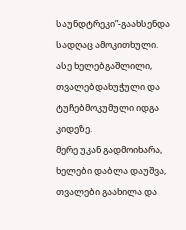საუნდტრეკი”-გაახსენდა სადღაც ამოკითხული.
ასე ხელებგაშლილი, თვალებდახუჭული და ტუჩებმოკუმული იდგა კიდეზე.
მერე უკან გადმოიხარა, ხელები დაბლა დაუშვა, თვალები გაახილა და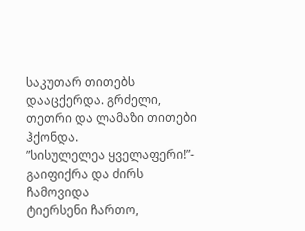საკუთარ თითებს დააცქერდა. გრძელი, თეთრი და ლამაზი თითები ჰქონდა.
”სისულელეა ყველაფერი!”- გაიფიქრა და ძირს ჩამოვიდა
ტიერსენი ჩართო,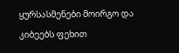ყურსასმენები მოირგო და კიბეებს ფეხით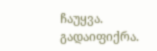ჩაუყვა.
გადაიფიქრა.